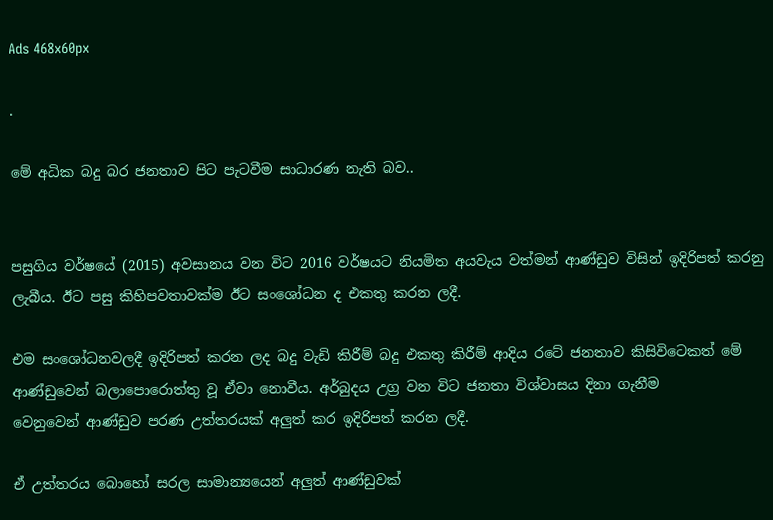Ads 468x60px

.

මේ අධික බදු බර ජනතාව පිට පැටවීම සාධාරණ නැති බව..


පසුගිය වර්ෂයේ (2015) අවසානය වන විට 2016 වර්ෂයට නියමිත අයවැය වත්මන් ආණ්‌ඩුව විසින් ඉදිරිපත් කරනු ලැබීය. ඊට පසු කිහිපවතාවක්‌ම ඊට සංශෝධන ද එකතු කරන ලදී.

එම සංශෝධනවලදී ඉදිරිපත් කරන ලද බදු වැඩි කිරීම් බදු එකතු කිරීම් ආදිය රටේ ජනතාව කිසිවිටෙකත් මේ ආණ්‌ඩුවෙන් බලාපොරොත්තු වූ ඒවා නොවීය. අර්බුදය උග්‍ර වන විට ජනතා විශ්වාසය දිනා ගැනීම
වෙනුවෙන් ආණ්‌ඩුව පරණ උත්තරයක්‌ අලුත් කර ඉදිරිපත් කරන ලදී.

ඒ උත්තරය බොහෝ සරල සාමාන්‍යයෙන් අලුත් ආණ්‌ඩුවක්‌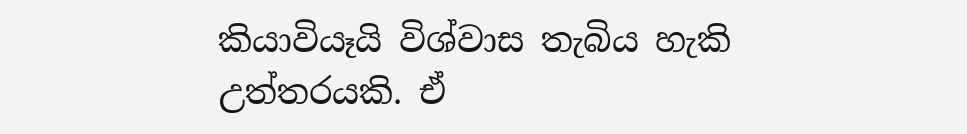කියාවියෑයි විශ්වාස තැබිය හැකි උත්තරයකි. ඒ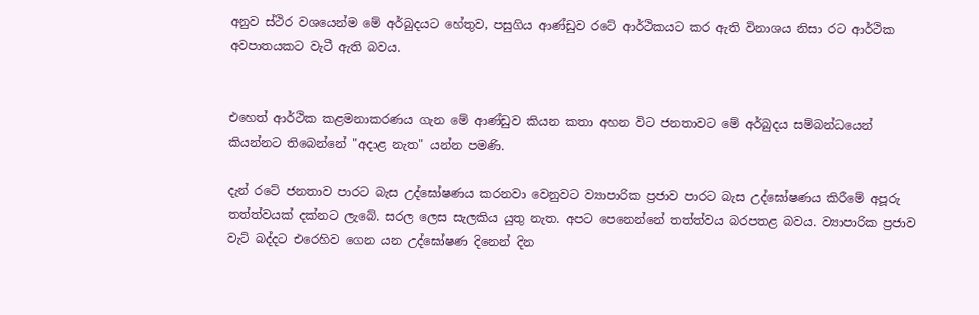අනුව ස්‌ථිර වශයෙන්ම මේ අර්බුදයට හේතුව, පසුගිය ආණ්‌ඩුව රටේ ආර්ථිකයට කර ඇති විනාශය නිසා රට ආර්ථික අවපාතයකට වැටී ඇති බවය.


එහෙත් ආර්ථික කළමනාකරණය ගැන මේ ආණ්‌ඩුව කියන කතා අහන විට ජනතාවට මේ අර්බුදය සම්බන්ධයෙන් කියන්නට තිබෙන්නේ "අදාළ නැත" යන්න පමණි.

දැන් රටේ ජනතාව පාරට බැස උද්ඝෝෂණය කරනවා වෙනුවට ව්‍යාපාරික ප්‍රජාව පාරට බැස උද්ඝෝෂණය කිරීමේ අපූරු තත්ත්වයක්‌ දක්‌නට ලැබේ. සරල ලෙස සැලකිය යුතු නැත. අපට පෙනෙන්නේ තත්ත්වය බරපතළ බවය. ව්‍යාපාරික ප්‍රජාව වැට්‌ බද්දට එරෙහිව ගෙන යන උද්ඝෝෂණ දිනෙන් දින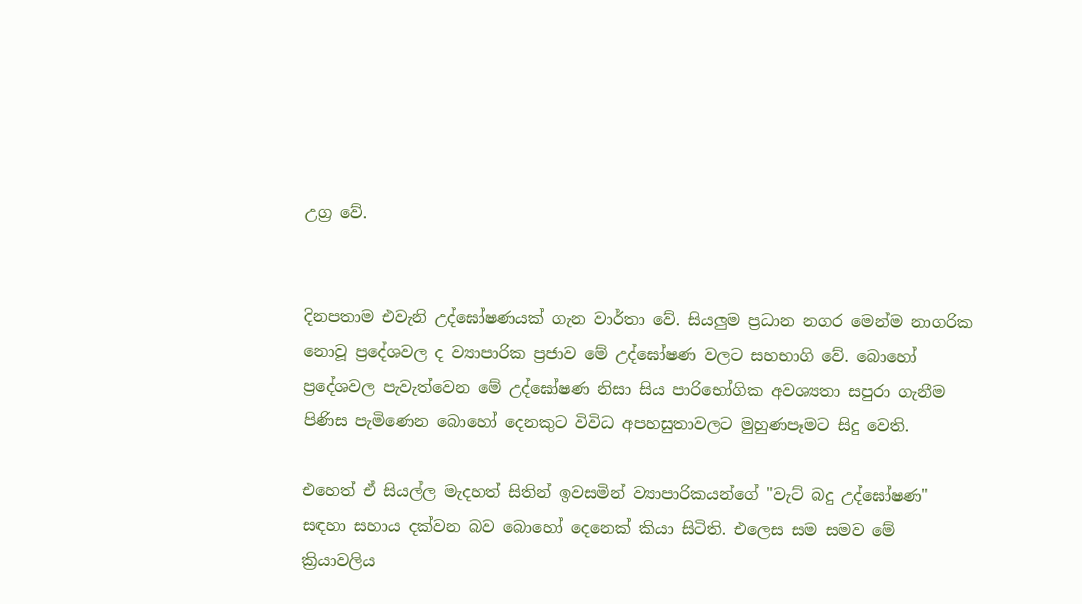උග්‍ර වේ.


දිනපතාම එවැනි උද්ඝෝෂණයක්‌ ගැන වාර්තා වේ. සියලුම ප්‍රධාන නගර මෙන්ම නාගරික නොවූ ප්‍රදේශවල ද ව්‍යාපාරික ප්‍රජාව මේ උද්ඝෝෂණ වලට සහභාගි වේ. බොහෝ ප්‍රදේශවල පැවැත්වෙන මේ උද්ඝෝෂණ නිසා සිය පාරිභෝගික අවශ්‍යතා සපුරා ගැනීම පිණිස පැමිණෙන බොහෝ දෙනකුට විවිධ අපහසුතාවලට මුහුණපෑමට සිදු වෙති.

එහෙත් ඒ සියල්ල මැදහත් සිතින් ඉවසමින් ව්‍යාපාරිකයන්ගේ "වැට්‌ බදු උද්ඝෝෂණ" සඳහා සහාය දක්‌වන බව බොහෝ දෙනෙක්‌ කියා සිටිති. එලෙස සම සමව මේ ක්‍රියාවලිය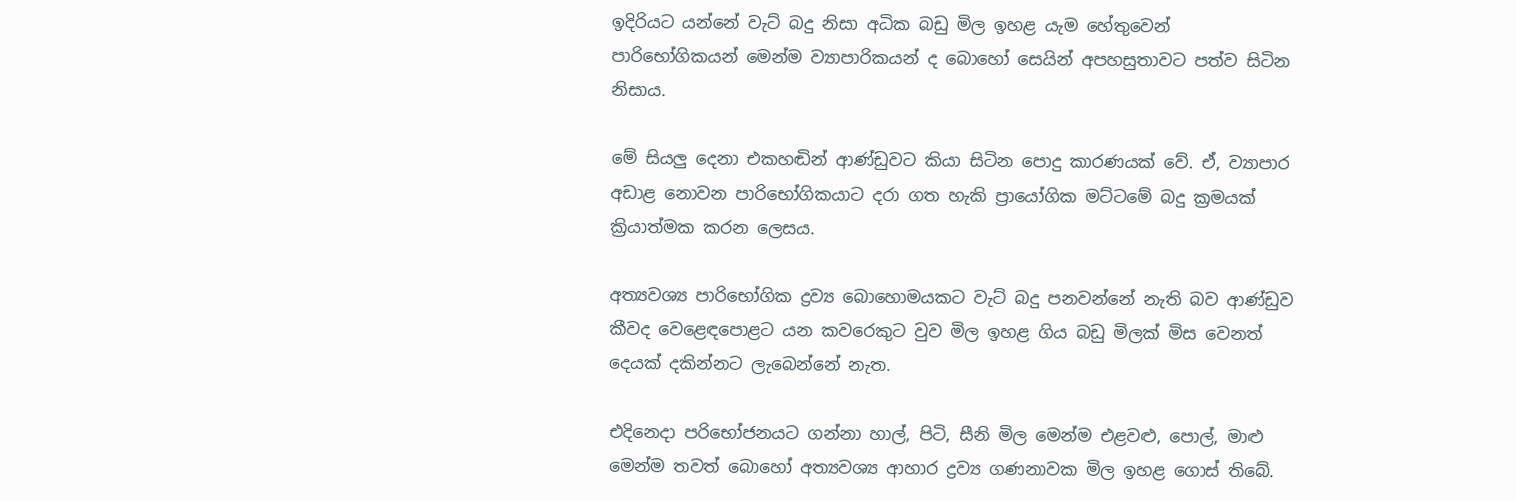ඉදිරියට යන්නේ වැට්‌ බදු නිසා අධික බඩු මිල ඉහළ යැම හේතුවෙන් පාරිභෝගිකයන් මෙන්ම ව්‍යාපාරිකයන් ද බොහෝ සෙයින් අපහසුතාවට පත්ව සිටින නිසාය.

මේ සියලු දෙනා එකහඬින් ආණ්‌ඩුවට කියා සිටින පොදු කාරණයක්‌ වේ. ඒ, ව්‍යාපාර අඩාළ නොවන පාරිභෝගිකයාට දරා ගත හැකි ප්‍රායෝගික මට්‌ටමේ බදු ක්‍රමයක්‌ ක්‍රියාත්මක කරන ලෙසය.

අත්‍යවශ්‍ය පාරිභෝගික ද්‍රව්‍ය බොහොමයකට වැට්‌ බදු පනවන්නේ නැති බව ආණ්‌ඩුව කීවද වෙළෙඳපොළට යන කවරෙකුට වුව මිල ඉහළ ගිය බඩු මිලක්‌ මිස වෙනත් දෙයක්‌ දකින්නට ලැබෙන්නේ නැත.

එදිනෙදා පරිභෝජනයට ගන්නා හාල්, පිටි, සීනි මිල මෙන්ම එළවළු, පොල්, මාළු මෙන්ම තවත් බොහෝ අත්‍යවශ්‍ය ආහාර ද්‍රව්‍ය ගණනාවක මිල ඉහළ ගොස්‌ තිබේ.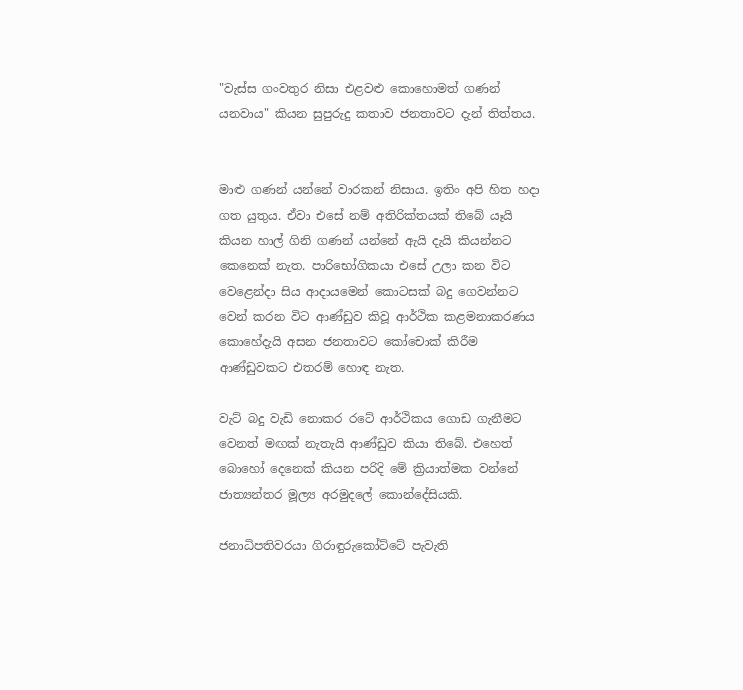"වැස්‌ස ගංවතුර නිසා එළවළු කොහොමත් ගණන් යනවාය" කියන සුපුරුදු කතාව ජනතාවට දැන් තිත්තය.


මාළු ගණන් යන්නේ වාරකන් නිසාය. ඉතිං අපි හිත හදා ගත යුතුය. ඒවා එසේ නම් අතිරික්‌තයක්‌ තිබේ යෑයි කියන හාල් ගිනි ගණන් යන්නේ ඇයි දැයි කියන්නට කෙනෙක්‌ නැත. පාරිභෝගිකයා එසේ උලා කන විට වෙළෙන්දා සිය ආදායමෙන් කොටසක්‌ බදු ගෙවන්නට වෙන් කරන විට ආණ්‌ඩුව කිවූ ආර්ථික කළමනාකරණය කොහේදැයි අසන ජනතාවට කෝචොක්‌ කිරීම ආණ්‌ඩුවකට එතරම් හොඳ නැත.

වැට්‌ බදු වැඩි නොකර රටේ ආර්ථිකය ගොඩ ගැනීමට වෙනත් මඟක්‌ නැතැයි ආණ්‌ඩුව කියා තිබේ. එහෙත් බොහෝ දෙනෙක්‌ කියන පරිදි මේ ක්‍රියාත්මක වන්නේ ජාත්‍යන්තර මූල්‍ය අරමුදලේ කොන්දේසියකි.

ජනාධිපතිවරයා ගිරාඳුරුකෝට්‌ටේ පැවැති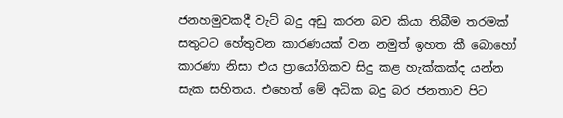ජනහමුවකදී වැට්‌ බදු අඩු කරන බව කියා තිබීම තරමක්‌ සතුටට හේතුවන කාරණයක්‌ වන නමුත් ඉහත කී බොහෝ කාරණා නිසා එය ප්‍රායෝගිකව සිදු කළ හැක්‌කක්‌ද යන්න සැක සහිතය. එහෙත් මේ අධික බදු බර ජනතාව පිට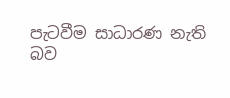පැටවීම සාධාරණ නැති බව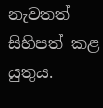නැවතත් සිහිපත් කළ යුතුය.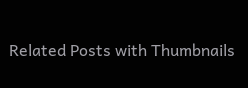Related Posts with Thumbnails